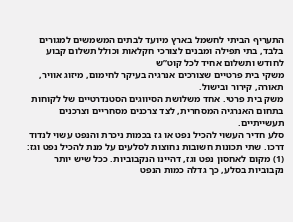התעריף הביתי לחשמל בארץ מיועד לבתים המשמשים למגורים בלבד, בתי תפילה ומבנים לצורכי חקלאות וכולל תשלום קבוע לחודש ותשלום אחיד לכל קוט”ש
משקי בית פרטיים שצורכים אנרגיה בעיקר לחימום, מיזוג אוויר, תאורה, קירור ובישול.
משק בית פרטי. אחד משלושת הסיווגים הסטנדרטיים של לקוחות בתחום האנרגיה המסחרית, לצד צרכנים מסחריים וצרכנים תעשייתיים.
סלע חדיר העשוי להכיל נפט או גז בכמות ניכרת והנפט עשוי לנדוד דרכו. שתי תכונות חשובות נחוצות לסלעים על מנת להכיל נפט וגז: (1) מקום לאחסון נפט וגז, דהיינו הנקבוביות. ככל שיש יותר נקבוביות בסלע, כך גדלה כמות הנפט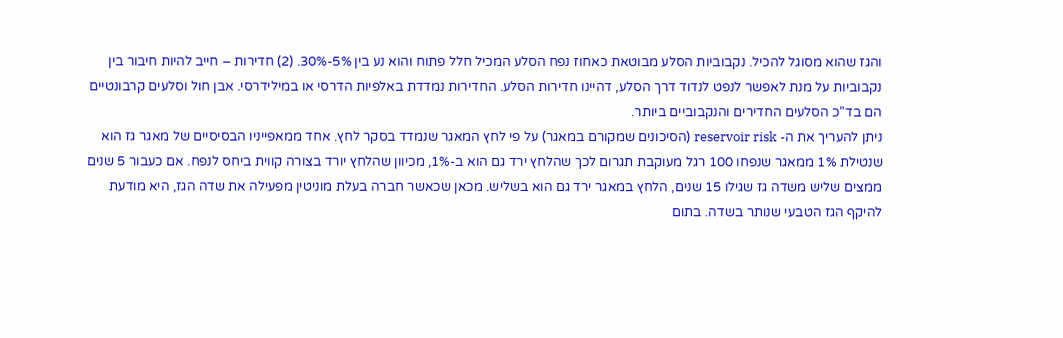והגז שהוא מסוגל להכיל. נקבוביות הסלע מבוטאת כאחוז נפח הסלע המכיל חלל פתוח והוא נע בין 5%-30%. (2) חדירות – חייב להיות חיבור בין נקבוביות על מנת לאפשר לנפט לנדוד דרך הסלע, דהיינו חדירות הסלע. החדירות נמדדת באלפיות הדרסי או במילידרסי. אבן חול וסלעים קרבונטיים הם בד”כ הסלעים החדירים והנקבוביים ביותר.
ניתן להעריך את ה- reservoir risk (הסיכונים שמקורם במאגר) על פי לחץ המאגר שנמדד בסקר לחץ. אחד ממאפייניו הבסיסיים של מאגר גז הוא שנטילת 1% ממאגר שנפחו 100 רגל מעוקבת תגרום לכך שהלחץ ירד גם הוא ב-1%, מכיוון שהלחץ יורד בצורה קווית ביחס לנפח. אם כעבור 5 שנים ממצים שליש משדה גז שגילו 15 שנים, הלחץ במאגר ירד גם הוא בשליש. מכאן שכאשר חברה בעלת מוניטין מפעילה את שדה הגז, היא מודעת להיקף הגז הטבעי שנותר בשדה. בתום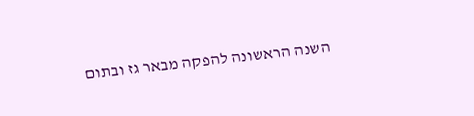השנה הראשונה להפקה מבאר גז ובתום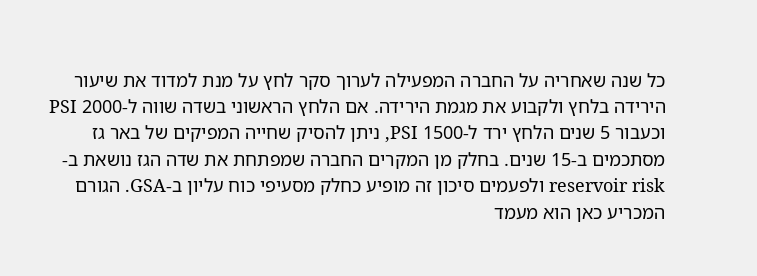כל שנה שאחריה על החברה המפעילה לערוך סקר לחץ על מנת למדוד את שיעור הירידה בלחץ ולקבוע את מגמת הירידה. אם הלחץ הראשוני בשדה שווה ל-2000 PSI וכעבור 5 שנים הלחץ ירד ל-1500 PSI, ניתן להסיק שחייה המפיקים של באר גז מסתכמים ב-15 שנים. בחלק מן המקרים החברה שמפתחת את שדה הגז נושאת ב-reservoir risk ולפעמים סיכון זה מופיע כחלק מסעיפי כוח עליון ב-GSA. הגורם המכריע כאן הוא מעמד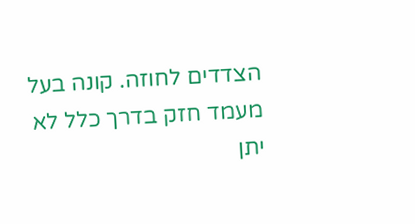הצדדים לחוזה. קונה בעל מעמד חזק בדרך כלל לא יתן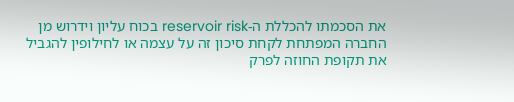את הסכמתו להכללת ה-reservoir risk בכוח עליון וידרוש מן החברה המפתחת לקחת סיכון זה על עצמה או לחילופין להגביל את תקופת החוזה לפרק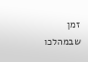זמן שבמהלכו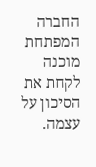החברה המפתחת מוכנה לקחת את הסיכון על עצמה.